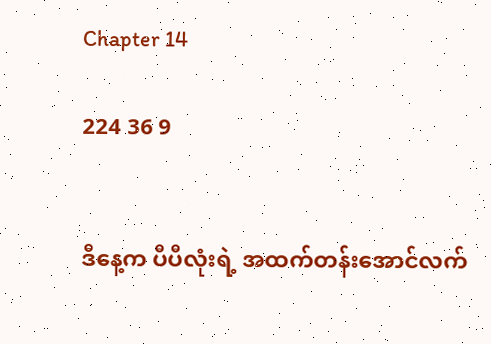Chapter 14

224 36 9


ဒီနေ့က ပီပီလုံးရဲ့ အထက်တန်းအောင်လက်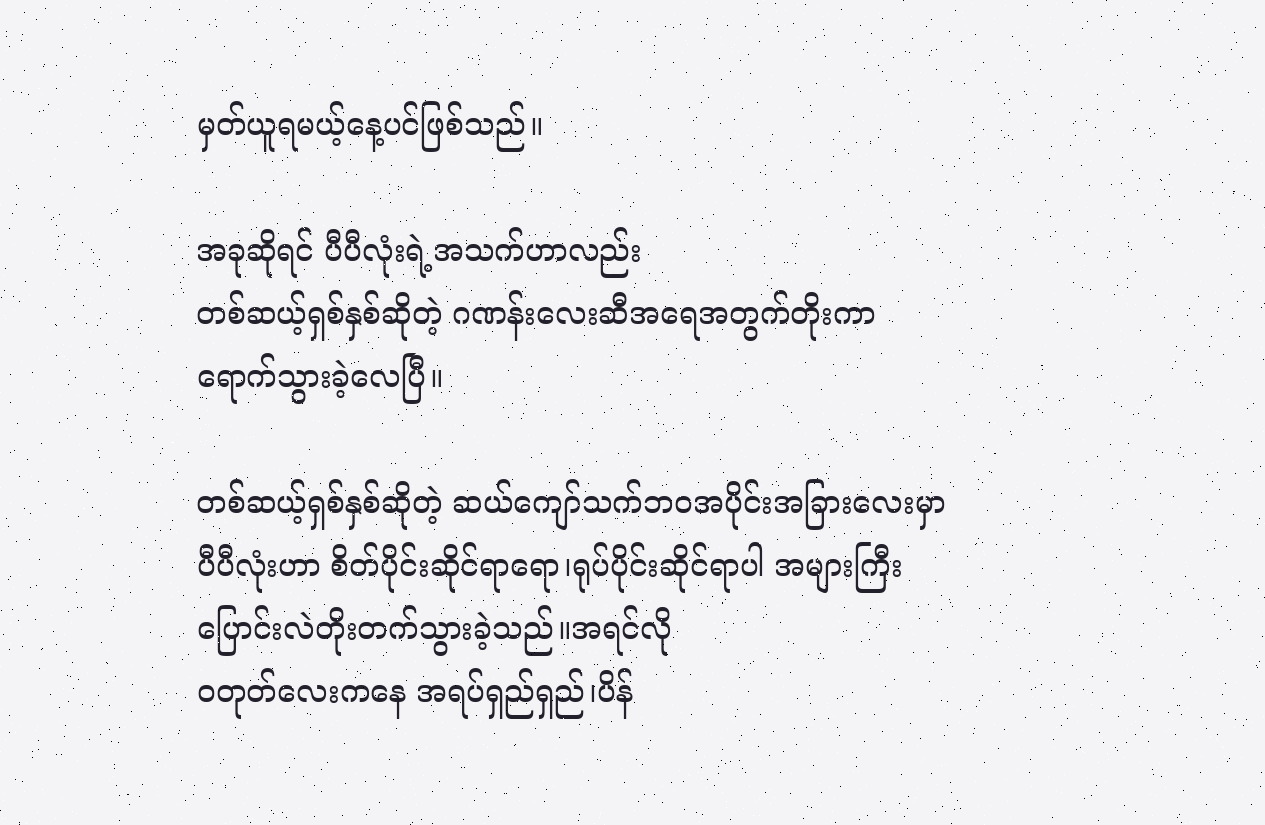မှတ်ယူရမယ့်နေ့ပင်ဖြစ်သည်။

အခုဆိုရင် ပီပီလုံးရဲ့အသက်ဟာလည်း
တစ်ဆယ့်ရှစ်နှစ်ဆိုတဲ့ ဂဏန်းလေးဆီအရေအတွက်တိုးကာ ရောက်သွားခဲ့လေပြီ။

တစ်ဆယ့်ရှစ်နှစ်ဆိုတဲ့ ဆယ်ကျော်သက်ဘဝအပိုင်းအခြားလေးမှာ ပီပီလုံးဟာ စိတ်ပိုင်းဆိုင်ရာရော၊ရုပ်ပိုင်းဆိုင်ရာပါ အများကြီးပြောင်းလဲတိုးတက်သွားခဲ့သည်။အရင်လို
ဝတုတ်လေးကနေ အရပ်ရှည်ရှည်၊ပိန်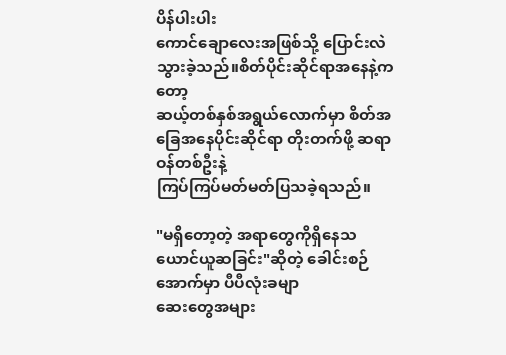ပိန်ပါးပါး
ကောင်ချောလေးအဖြစ်သို့ ပြောင်းလဲသွားခဲ့သည်။စိတ်ပိုင်းဆိုင်ရာအနေနဲ့ကတော့
ဆယ့်တစ်နှစ်အရွယ်လောက်မှာ စိတ်အခြေအနေပိုင်းဆိုင်ရာ တိုးတက်ဖို့ ဆရာဝန်တစ်ဦးနဲ့
ကြပ်ကြပ်မတ်မတ်ပြသခဲ့ရသည်။

"မရှိတော့တဲ့ အရာတွေကိုရှိနေသယောင်ယူဆခြင်း"ဆိုတဲ့ ခေါင်းစဉ်အောက်မှာ ပီပီလုံးခမျာ
ဆေးတွေအများ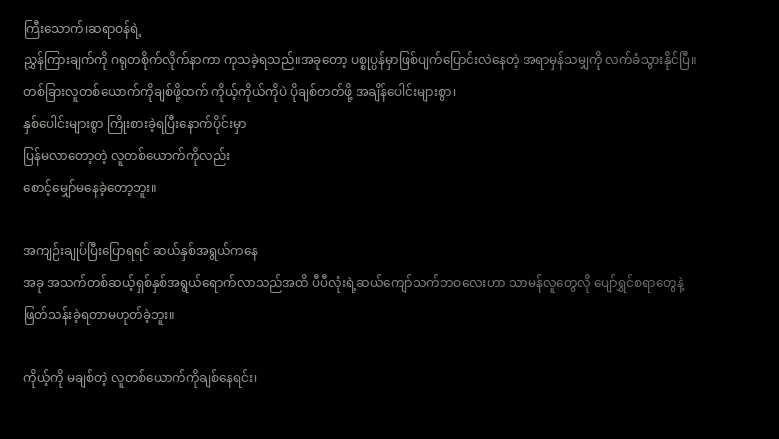ကြီးသောက်၊ဆရာဝန်ရဲ့
ညွှန်ကြားချက်ကို ဂရုတစိုက်လိုက်နာကာ ‌ကုသခဲ့ရသည်။အခုတော့ ပစ္စုပ္ပန်မှာဖြစ်ပျက်ပြောင်းလဲနေတဲ့ အရာမှန်သမျှကို လက်ခံသွားနိုင်ပြီ။
တစ်ခြားလူတစ်ယောက်ကိုချစ်ဖို့ထက် ကိုယ့်ကိုယ်ကိုပဲ ပိုချစ်တတ်ဖို့ အချိန်ပေါင်းများစွာ၊
နှစ်ပေါင်းများစွာ ကြိုးစားခဲ့ရပြီးနောက်ပိုင်းမှာ
ပြန်မလာတော့တဲ့ လူတစ်ယောက်ကိုလည်း
စောင့်မျှော်မနေခဲ့တော့ဘူး။

အကျဉ်းချုပ်ပြီးပြောရရင် ဆယ်နှစ်အရွယ်ကနေ
အခု အသက်တစ်ဆယ့်ရှစ်နှစ်အရွယ်ရောက်လာသည်အထိ ပီပီလုံးရဲ့ဆယ်ကျော်သက်ဘဝလေးဟာ သာမန်လူတွေလို ပျော်ရွှင်စရာတွေနဲ့
ဖြတ်သန်းခဲ့ရတာမဟုတ်ခဲ့ဘူး။

ကိုယ့်ကို မချစ်တဲ့ လူတစ်ယောက်ကိုချစ်နေရင်း၊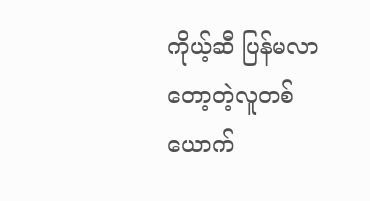ကိုယ့်ဆီ ပြန်မလာတော့တဲ့လူတစ်ယောက်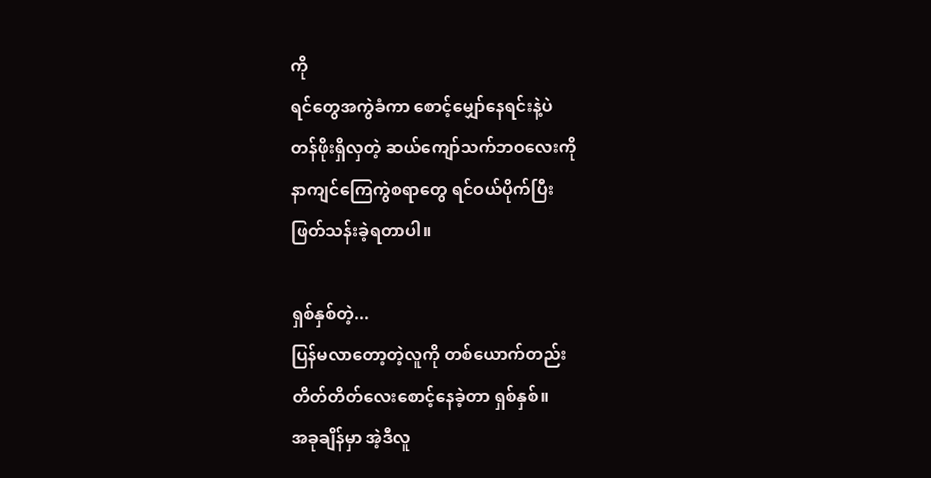ကို
ရင်တွေအကွဲခံကာ စောင့်မျှော်နေရင်းနဲ့ပဲ
တန်ဖိုးရှိလှတဲ့ ဆယ်ကျော်သက်ဘဝလေးကို
နာကျင်ကြေကွဲစရာတွေ ရင်ဝယ်ပိုက်ပြီး
ဖြတ်သန်းခဲ့ရတာပါ။

ရှစ်နှစ်တဲ့...
ပြန်မလာတော့တဲ့လူကို တစ်ယောက်တည်း
တိတ်တိတ်လေးစောင့်နေခဲ့တာ ရှစ်နှစ်။
အခုချိန်မှာ အဲ့ဒီလူ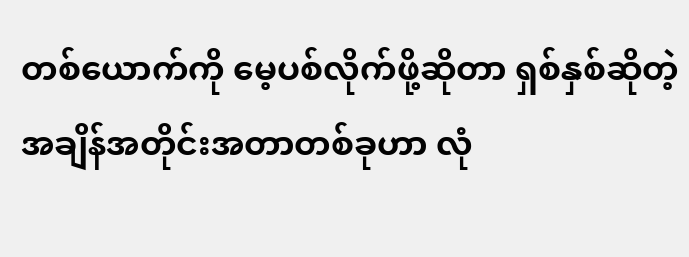တစ်ယောက်ကို မေ့ပစ်လိုက်ဖို့ဆိုတာ ရှစ်နှစ်ဆိုတဲ့အချိန်အတိုင်းအတာတစ်ခုဟာ လုံ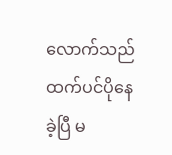လောက်သည်ထက်ပင်ပိုနေခဲ့ပြီ မ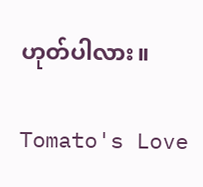ဟုတ်ပါလား။

Tomato's Love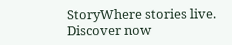StoryWhere stories live. Discover now